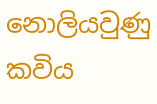නොලියවුණු කවිය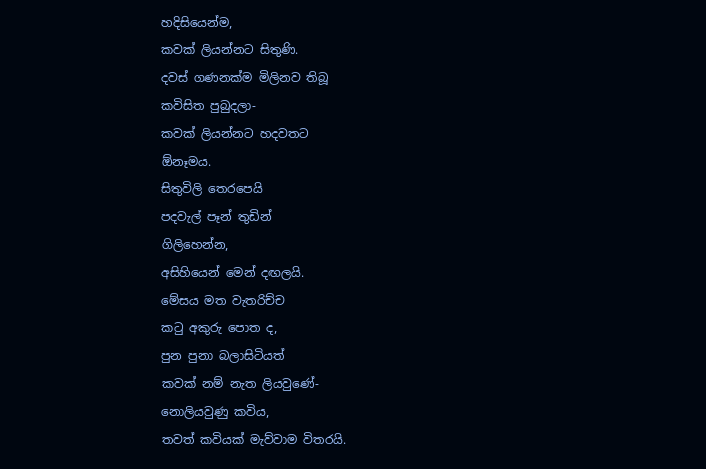හදිසියෙන්ම,
කවක් ලියන්නට සිතුණි.
දවස් ගණනක්ම මිලිනව තිබූ
කවිසිත පුබුදලා-
කවක් ලියන්නට හදවතට
ඕනෑමය.
සිතුවිලි තෙරපෙයි
පදවැල් පෑන් තුඩින්
ගිලිහෙන්න,
අසිහියෙන් මෙන් දඟලයි.
මේසය මත වැතරිච්ච
කටු අකුරු පොත ද,
පුන පුනා බලාසිටියත්
කවක් නම් නැත ලියවුණේ-
නොලියවුණු කවිය,
තවත් කවියක් මැව්වාම විතරයි.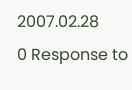2007.02.28
0 Response to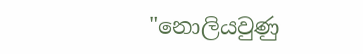"නොලියවුණු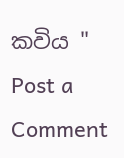කවිය "
Post a Comment